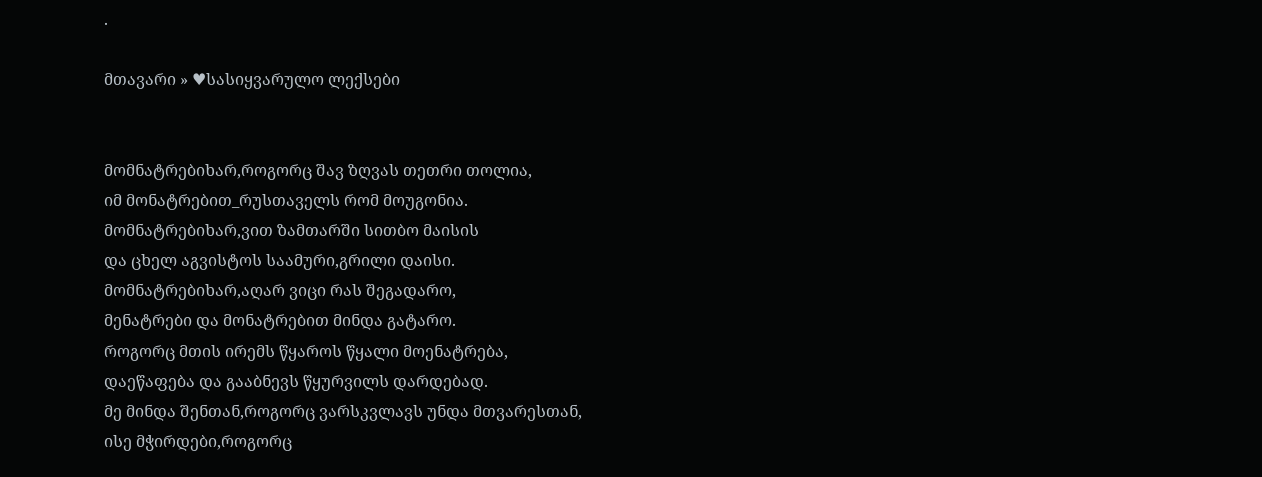.

მთავარი » ♥სასიყვარულო ლექსები


მომნატრებიხარ,როგორც შავ ზღვას თეთრი თოლია,
იმ მონატრებით_რუსთაველს რომ მოუგონია.
მომნატრებიხარ,ვით ზამთარში სითბო მაისის
და ცხელ აგვისტოს საამური,გრილი დაისი.
მომნატრებიხარ,აღარ ვიცი რას შეგადარო,
მენატრები და მონატრებით მინდა გატარო.
როგორც მთის ირემს წყაროს წყალი მოენატრება,
დაეწაფება და გააბნევს წყურვილს დარდებად.
მე მინდა შენთან,როგორც ვარსკვლავს უნდა მთვარესთან,
ისე მჭირდები,როგორც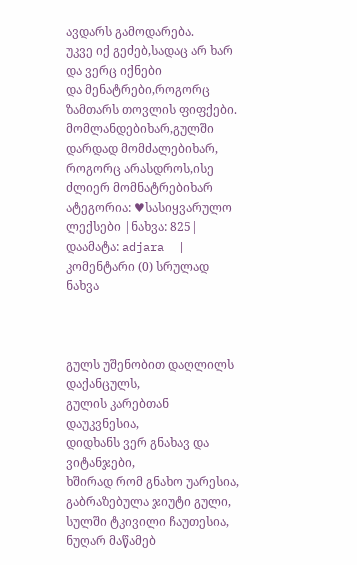ავდარს გამოდარება.
უკვე იქ გეძებ,სადაც არ ხარ და ვერც იქნები
და მენატრები,როგორც ზამთარს თოვლის ფიფქები.
მომლანდებიხარ,გულში დარდად მომძალებიხარ,
როგორც არასდროს,ისე ძლიერ მომნატრებიხარ
ატეგორია: ♥სასიყვარულო ლექსები |ნახვა: 825| დაამატა: adjara  | კომენტარი (0) სრულად ნახვა



გულს უშენობით დაღლილს დაქანცულს,
გულის კარებთან დაუკვნესია,
დიდხანს ვერ გნახავ და ვიტანჯები,
ხშირად რომ გნახო უარესია,
გაბრაზებულა ჯიუტი გული,
სულში ტკივილი ჩაუთესია,
ნუღარ მაწამებ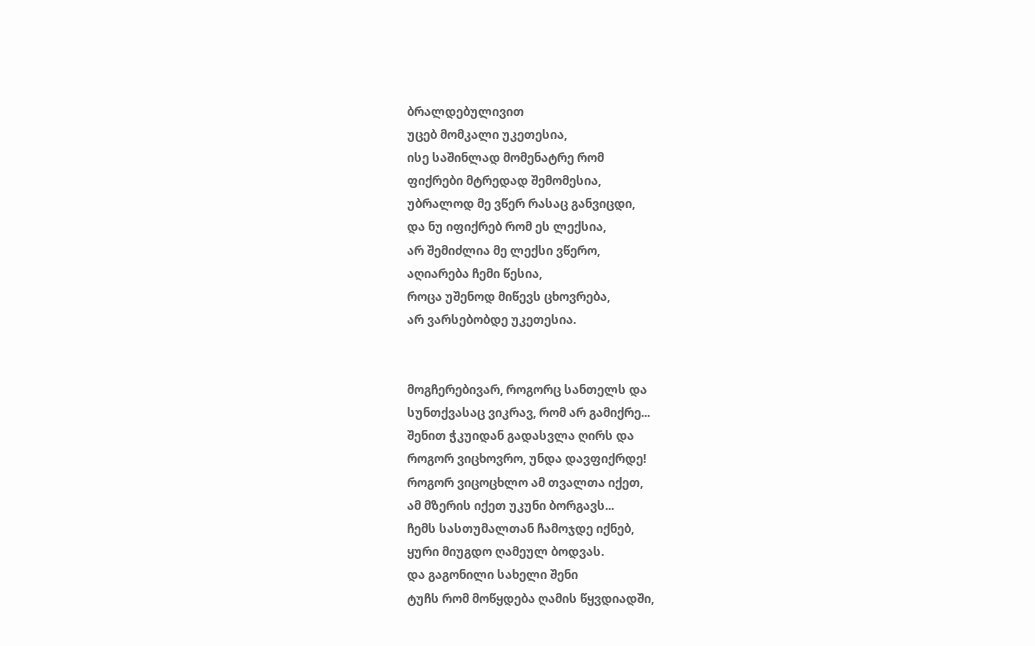ბრალდებულივით
უცებ მომკალი უკეთესია,
ისე საშინლად მომენატრე რომ
ფიქრები მტრედად შემომესია,
უბრალოდ მე ვწერ რასაც განვიცდი,
და ნუ იფიქრებ რომ ეს ლექსია,
არ შემიძლია მე ლექსი ვწერო,
აღიარება ჩემი წესია,
როცა უშენოდ მიწევს ცხოვრება,
არ ვარსებობდე უკეთესია.


მოგჩერებივარ, როგორც სანთელს და
სუნთქვასაც ვიკრავ, რომ არ გამიქრე...
შენით ჭკუიდან გადასვლა ღირს და
როგორ ვიცხოვრო, უნდა დავფიქრდე!
როგორ ვიცოცხლო ამ თვალთა იქეთ,
ამ მზერის იქეთ უკუნი ბორგავს...
ჩემს სასთუმალთან ჩამოჯდე იქნებ,
ყური მიუგდო ღამეულ ბოდვას.
და გაგონილი სახელი შენი
ტუჩს რომ მოწყდება ღამის წყვდიადში,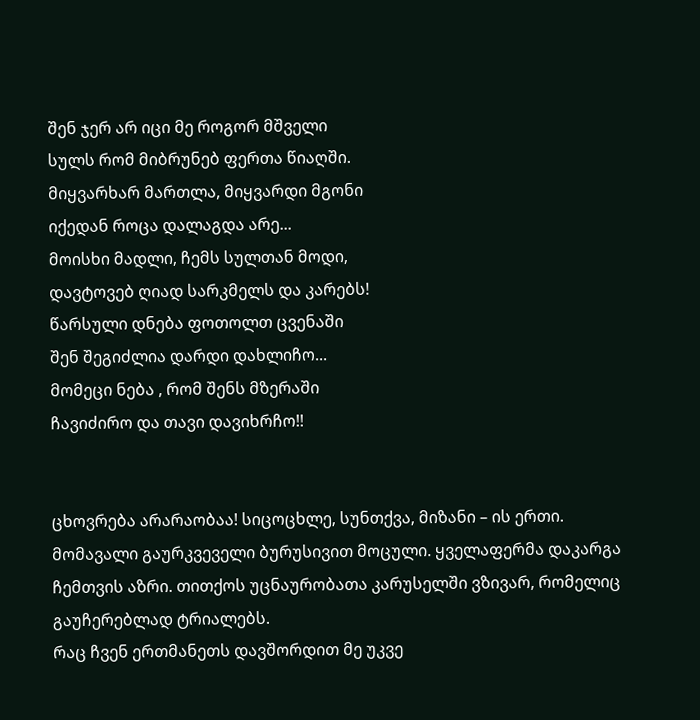შენ ჯერ არ იცი მე როგორ მშველი
სულს რომ მიბრუნებ ფერთა წიაღში.
მიყვარხარ მართლა, მიყვარდი მგონი
იქედან როცა დალაგდა არე...
მოისხი მადლი, ჩემს სულთან მოდი,
დავტოვებ ღიად სარკმელს და კარებს!
წარსული დნება ფოთოლთ ცვენაში
შენ შეგიძლია დარდი დახლიჩო...
მომეცი ნება , რომ შენს მზერაში
ჩავიძირო და თავი დავიხრჩო!!


ცხოვრება არარაობაა! სიცოცხლე, სუნთქვა, მიზანი – ის ერთი. მომავალი გაურკვეველი ბურუსივით მოცული. ყველაფერმა დაკარგა ჩემთვის აზრი. თითქოს უცნაურობათა კარუსელში ვზივარ, რომელიც გაუჩერებლად ტრიალებს.
რაც ჩვენ ერთმანეთს დავშორდით მე უკვე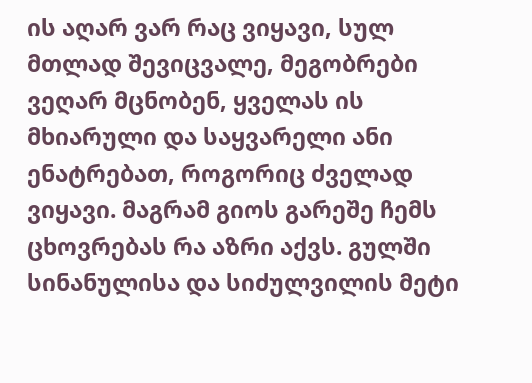ის აღარ ვარ რაც ვიყავი, სულ მთლად შევიცვალე, მეგობრები ვეღარ მცნობენ, ყველას ის მხიარული და საყვარელი ანი ენატრებათ, როგორიც ძველად ვიყავი. მაგრამ გიოს გარეშე ჩემს ცხოვრებას რა აზრი აქვს. გულში სინანულისა და სიძულვილის მეტი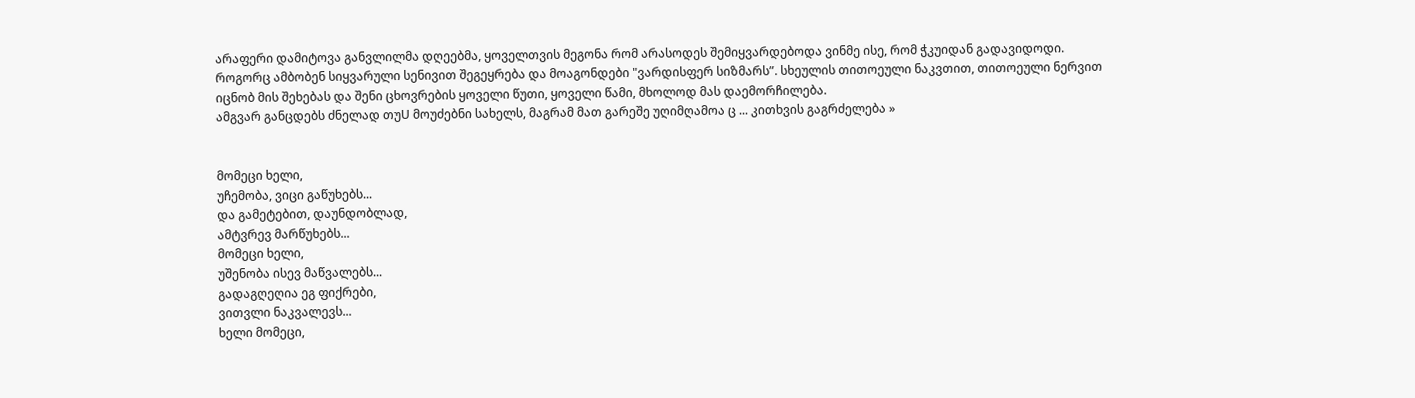არაფერი დამიტოვა განვლილმა დღეებმა, ყოველთვის მეგონა რომ არასოდეს შემიყვარდებოდა ვინმე ისე, რომ ჭკუიდან გადავიდოდი.
როგორც ამბობენ სიყვარული სენივით შეგეყრება და მოაგონდები "ვარდისფერ სიზმარს”. სხეულის თითოეული ნაკვთით, თითოეული ნერვით იცნობ მის შეხებას და შენი ცხოვრების ყოველი წუთი, ყოველი წამი, მხოლოდ მას დაემორჩილება.
ამგვარ განცდებს ძნელად თუU მოუძებნი სახელს, მაგრამ მათ გარეშე უღიმღამოა ც ... კითხვის გაგრძელება »


მომეცი ხელი,
უჩემობა, ვიცი გაწუხებს...
და გამეტებით, დაუნდობლად,
ამტვრევ მარწუხებს...
მომეცი ხელი,
უშენობა ისევ მაწვალებს...
გადაგღეღია ეგ ფიქრები,
ვითვლი ნაკვალევს...
ხელი მომეცი,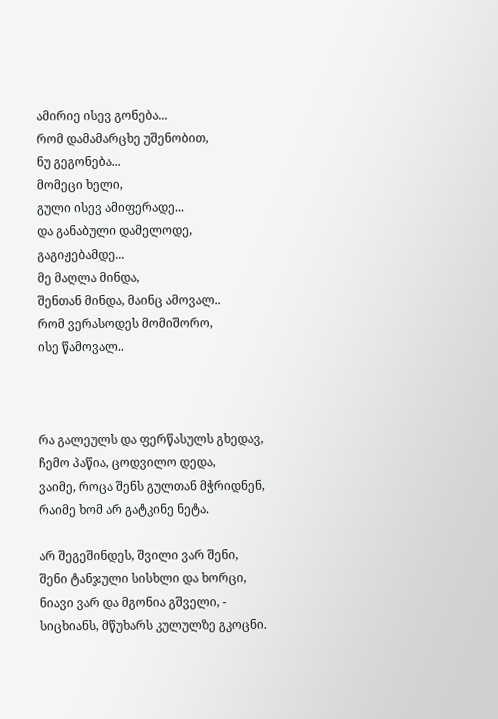ამირიე ისევ გონება...
რომ დამამარცხე უშენობით,
ნუ გეგონება...
მომეცი ხელი,
გული ისევ ამიფერადე...
და განაბული დამელოდე,
გაგიჟებამდე...
მე მაღლა მინდა,
შენთან მინდა, მაინც ამოვალ..
რომ ვერასოდეს მომიშორო,
ისე წამოვალ..



რა გალეულს და ფერწასულს გხედავ,
ჩემო პაწია, ცოდვილო დედა,
ვაიმე, როცა შენს გულთან მჭრიდნენ,
რაიმე ხომ არ გატკინე ნეტა.

არ შეგეშინდეს, შვილი ვარ შენი,
შენი ტანჯული სისხლი და ხორცი,
ნიავი ვარ და მგონია გშველი, -
სიცხიანს, მწუხარს კულულზე გკოცნი.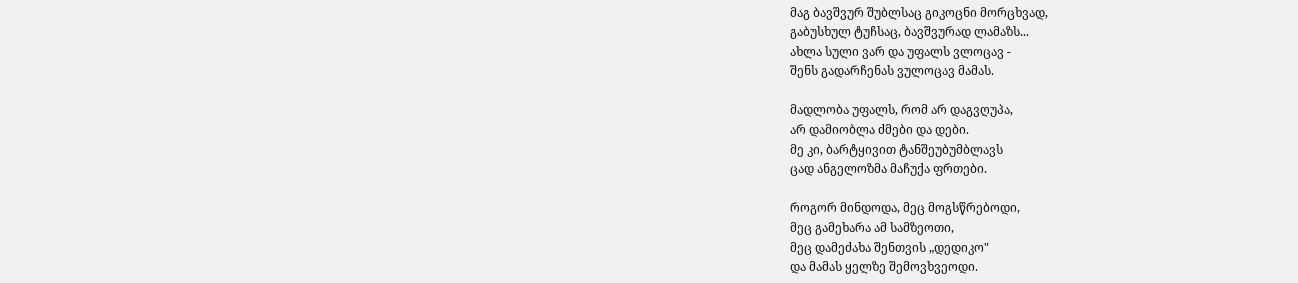მაგ ბავშვურ შუბლსაც გიკოცნი მორცხვად,
გაბუსხულ ტუჩსაც, ბავშვურად ლამაზს...
ახლა სული ვარ და უფალს ვლოცავ -
შენს გადარჩენას ვულოცავ მამას.

მადლობა უფალს, რომ არ დაგვღუპა,
არ დამიობლა ძმები და დები.
მე კი, ბარტყივით ტანშეუბუმბლავს
ცად ანგელოზმა მაჩუქა ფრთები.

როგორ მინდოდა, მეც მოგსწრებოდი,
მეც გამეხარა ამ სამზეოთი,
მეც დამეძახა შენთვის „დედიკო"
და მამას ყელზე შემოვხვეოდი.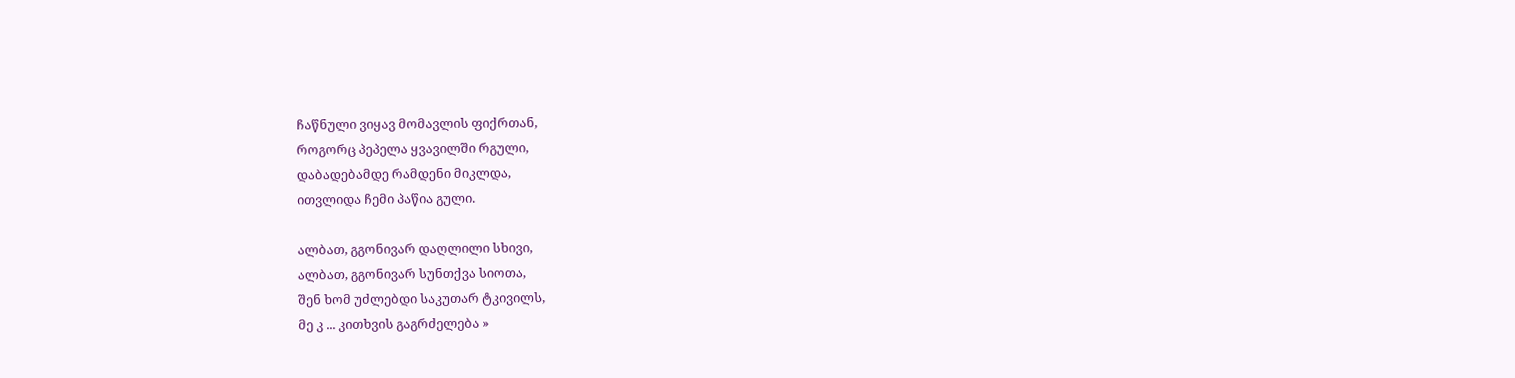ჩაწნული ვიყავ მომავლის ფიქრთან,
როგორც პეპელა ყვავილში რგული,
დაბადებამდე რამდენი მიკლდა,
ითვლიდა ჩემი პაწია გული.

ალბათ, გგონივარ დაღლილი სხივი,
ალბათ, გგონივარ სუნთქვა სიოთა,
შენ ხომ უძლებდი საკუთარ ტკივილს,
მე კ ... კითხვის გაგრძელება »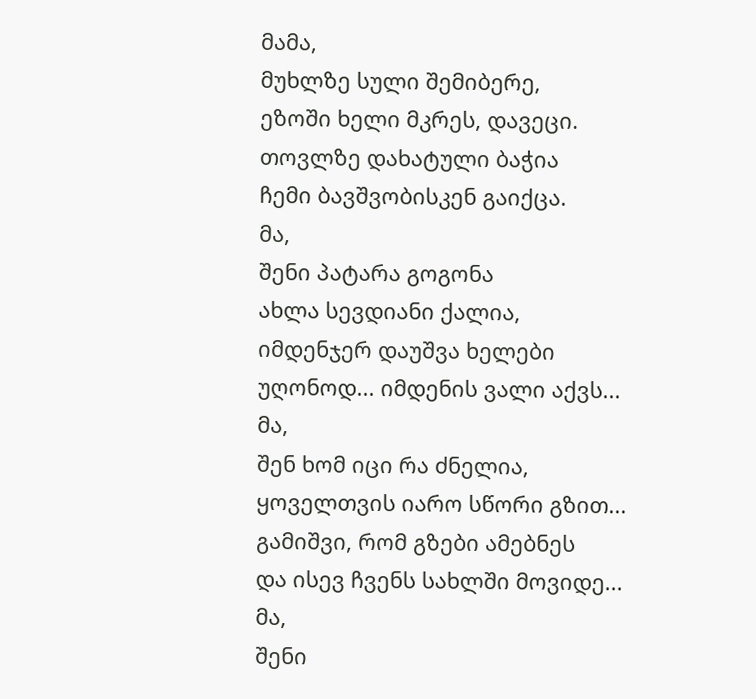მამა,
მუხლზე სული შემიბერე,
ეზოში ხელი მკრეს, დავეცი.
თოვლზე დახატული ბაჭია
ჩემი ბავშვობისკენ გაიქცა.
მა,
შენი პატარა გოგონა
ახლა სევდიანი ქალია,
იმდენჯერ დაუშვა ხელები
უღონოდ... იმდენის ვალი აქვს...
მა,
შენ ხომ იცი რა ძნელია,
ყოველთვის იარო სწორი გზით...
გამიშვი, რომ გზები ამებნეს
და ისევ ჩვენს სახლში მოვიდე...
მა,
შენი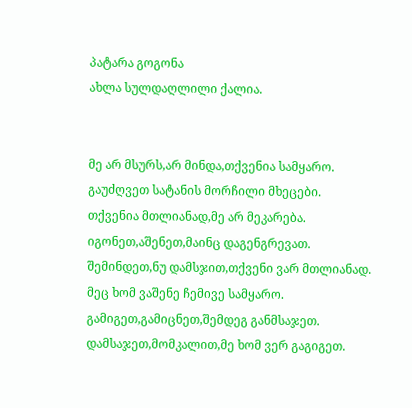პატარა გოგონა
ახლა სულდაღლილი ქალია.


მე არ მსურს,არ მინდა,თქვენია სამყარო.
გაუძღვეთ სატანის მორჩილი მხეცები.
თქვენია მთლიანად,მე არ მეკარება.
იგონეთ,აშენეთ,მაინც დაგენგრევათ.
შემინდეთ,ნუ დამსჯით,თქვენი ვარ მთლიანად.
მეც ხომ ვაშენე ჩემივე სამყარო.
გამიგეთ,გამიცნეთ,შემდეგ განმსაჯეთ.
დამსაჯეთ,მომკალით,მე ხომ ვერ გაგიგეთ.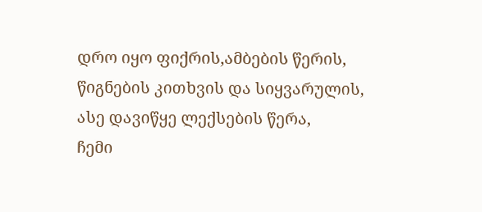დრო იყო ფიქრის,ამბების წერის,
წიგნების კითხვის და სიყვარულის,
ასე დავიწყე ლექსების წერა,
ჩემი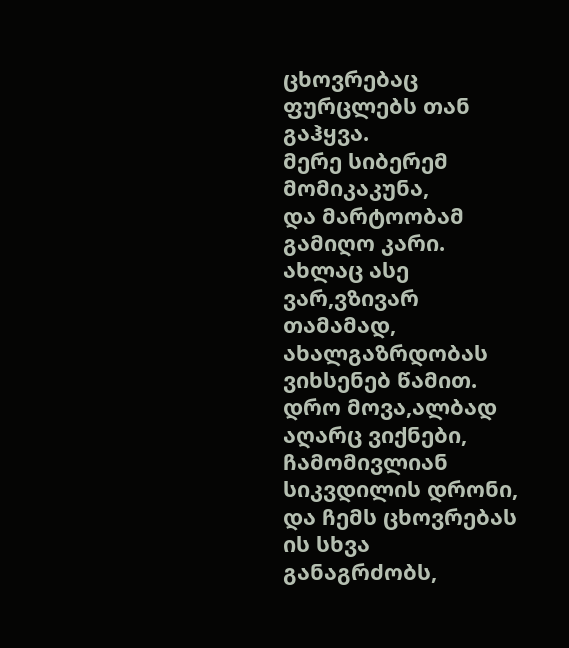ცხოვრებაც ფურცლებს თან გაჰყვა.
მერე სიბერემ მომიკაკუნა,
და მარტოობამ გამიღო კარი.
ახლაც ასე ვარ,ვზივარ თამამად,
ახალგაზრდობას ვიხსენებ წამით.
დრო მოვა,ალბად აღარც ვიქნები,
ჩამომივლიან სიკვდილის დრონი,
და ჩემს ცხოვრებას ის სხვა განაგრძობს,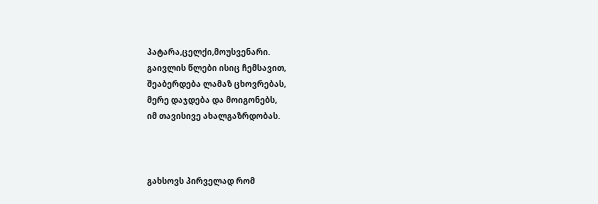პატარა,ცელქი,მოუსვენარი.
გაივლის წლები ისიც ჩემსავით,
შეაბერდება ლამაზ ცხოვრებას,
მერე დაჯდება და მოიგონებს,
იმ თავისივე ახალგაზრდობას.



გახსოვს პირველად რომ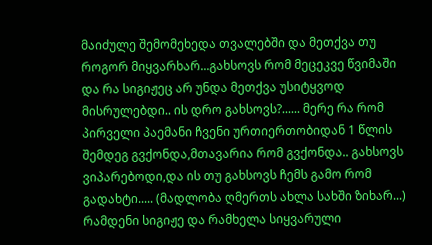მაიძულე შემომეხედა თვალებში და მეთქვა თუ როგორ მიყვარხარ...გახსოვს რომ მეცეკვე წვიმაში და რა სიგიჟეც არ უნდა მეთქვა უსიტყვოდ მისრულებდი.. ის დრო გახსოვს?...... მერე რა რომ პირველი პაემანი ჩვენი ურთიერთობიდან 1 წლის შემდეგ გვქონდა,მთავარია რომ გვქონდა.. გახსოვს ვიპარებოდი,და ის თუ გახსოვს ჩემს გამო რომ გადახტი..... (მადლობა ღმერთს ახლა სახში ზიხარ...) რამდენი სიგიჟე და რამხელა სიყვარული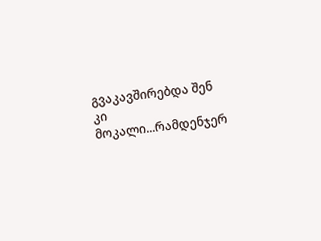გვაკავშირებდა შენ კი მოკალი...რამდენჯერ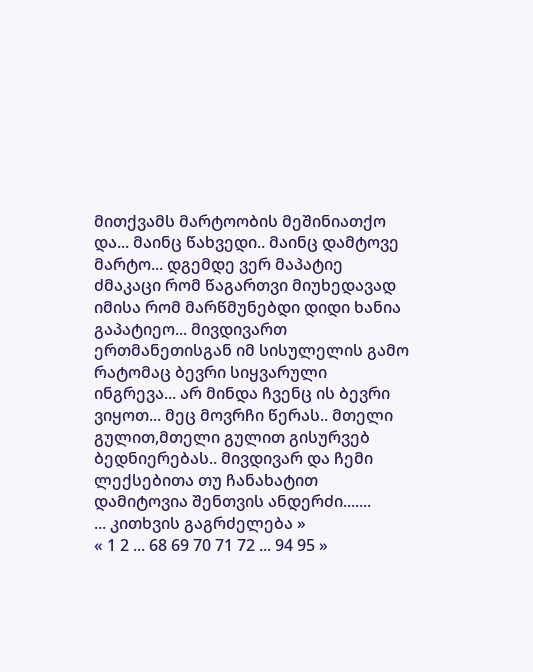მითქვამს მარტოობის მეშინიათქო და... მაინც წახვედი.. მაინც დამტოვე მარტო... დგემდე ვერ მაპატიე ძმაკაცი რომ წაგართვი მიუხედავად იმისა რომ მარწმუნებდი დიდი ხანია გაპატიეო... მივდივართ ერთმანეთისგან იმ სისულელის გამო რატომაც ბევრი სიყვარული ინგრევა... არ მინდა ჩვენც ის ბევრი ვიყოთ... მეც მოვრჩი წერას.. მთელი გულით,მთელი გულით გისურვებ ბედნიერებას.. მივდივარ და ჩემი ლექსებითა თუ ჩანახატით დამიტოვია შენთვის ანდერძი.......
... კითხვის გაგრძელება »
« 1 2 ... 68 69 70 71 72 ... 94 95 »